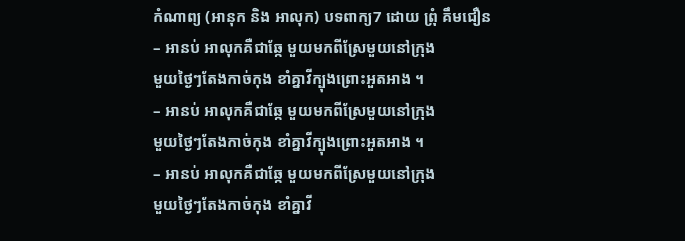កំណាព្យ (អានុក និង អាលុក) បទពាក្យ7 ដោយ ព្រុំ គឹមជឿន
– អានប់ អាលុកគឺជាឆ្កែ មួយមកពីស្រែមួយនៅក្រុង
មួយថ្ងៃៗតែងកាច់កុង ខាំគ្នាវីក្បុងព្រោះអួតអាង ។
– អានប់ អាលុកគឺជាឆ្កែ មួយមកពីស្រែមួយនៅក្រុង
មួយថ្ងៃៗតែងកាច់កុង ខាំគ្នាវីក្បុងព្រោះអួតអាង ។
– អានប់ អាលុកគឺជាឆ្កែ មួយមកពីស្រែមួយនៅក្រុង
មួយថ្ងៃៗតែងកាច់កុង ខាំគ្នាវី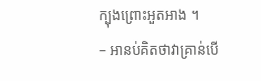ក្បុងព្រោះអួតអាង ។
– អានប់គិតថាវាគ្រាន់បើ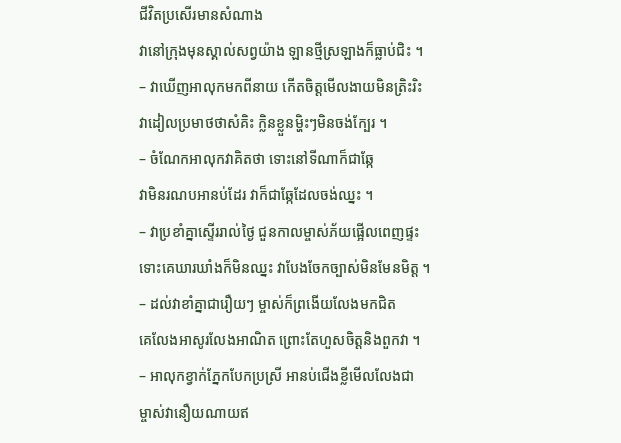ជីវិតប្រសើរមានសំណាង
វានៅក្រុងមុនស្គាល់សព្វយ៉ាង ឡានថ្មីស្រឡាងក៏ធ្លាប់ជិះ ។
– វាឃើញអាលុកមកពីនាយ កើតចិត្ដមើលងាយមិនត្រិះរិះ
វាដៀលប្រមាថថាសំគិះ ក្លិនខ្លួនម្ហិះៗមិនចង់ក្បែរ ។
– ចំណែកអាលុកវាគិតថា ទោះនៅទីណាក៏ជាឆ្កែ
វាមិនរណបអានប់ដែរ វាក៏ជាឆ្កែដែលចង់ឈ្នះ ។
– វាប្រខាំគ្នាស្ទើររាល់ថ្ងៃ ជួនកាលម្ចាស់ភ័យផ្អើលពេញផ្ទះ
ទោះគេឃារឃាំងក៏មិនឈ្នះ វាបែងចែកច្បាស់មិនមែនមិត្ដ ។
– ដល់វាខាំគ្នាជារឿយៗ ម្ចាស់ក៏ព្រងើយលែងមកជិត
គេលែងអាសូរលែងអាណិត ព្រោះតែហួសចិត្ដនិងពួកវា ។
– អាលុកខ្វាក់ភ្នែកបែកប្រស្រី អានប់ជើងខ្លីមើលលែងជា
ម្ចាស់វានឿយណាយឥ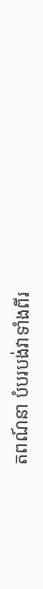តពណ៍នា បំបរបង់វាទាំងពីរ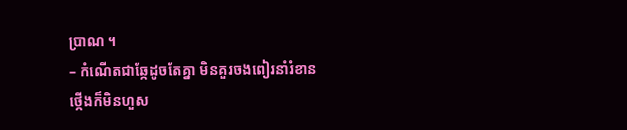ប្រាណ ។
– កំណើតជាឆ្កែដូចតែគ្នា មិនគួរចងពៀរនាំរំខាន
ថ្កើងក៏មិនហួស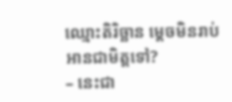ឈ្មោះតិរិច្ឆាន ម្ដេចមិនរាប់អានជាមិត្ដទៅ?
– នេះជា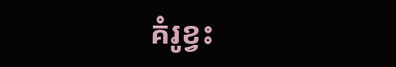គំរូខ្វះ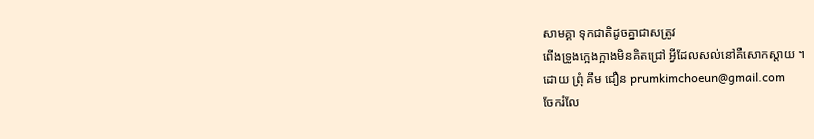សាមគ្គា ទុកជាតិដូចគ្នាជាសត្រូវ
ពើងទ្រូងក្អេងក្អាងមិនគិតជ្រៅ អ្វីដែលសល់នៅគឺសោកស្ដាយ ។
ដោយ ព្រុំ គឹម ជឿន prumkimchoeun@gmail.com
ចែករំលែ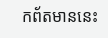កព័តមាននេះ